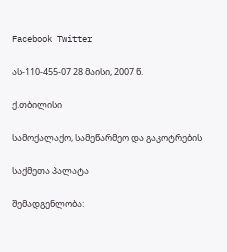Facebook Twitter

ას-110-455-07 28 მაისი, 2007 წ.

ქ.თბილისი

სამოქალაქო, სამეწარმეო და გაკოტრების

საქმეთა პალატა

შემადგენლობა: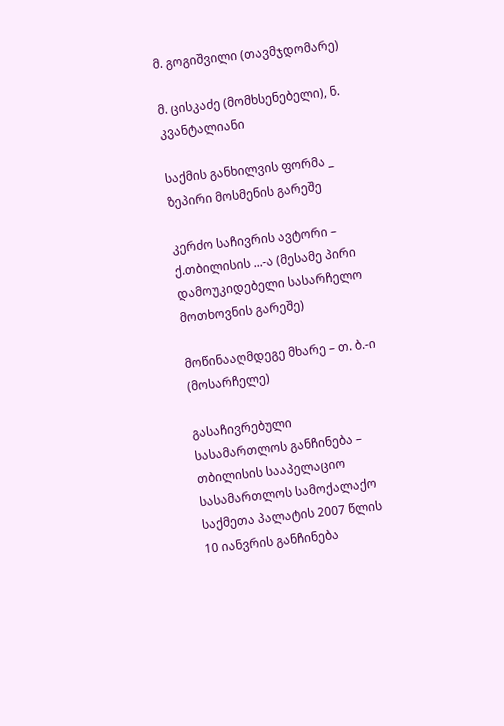მ. გოგიშვილი (თავმჯდომარე)

მ. ცისკაძე (მომხსენებელი), ნ. კვანტალიანი

საქმის განხილვის ფორმა _ ზეპირი მოსმენის გარეშე

კერძო საჩივრის ავტორი – ქ.თბილისის ...-ა (მესამე პირი დამოუკიდებელი სასარჩელო მოთხოვნის გარეშე)

მოწინააღმდეგე მხარე – თ. ბ.-ი (მოსარჩელე)

გასაჩივრებული სასამართლოს განჩინება – თბილისის სააპელაციო სასამართლოს სამოქალაქო საქმეთა პალატის 2007 წლის 10 იანვრის განჩინება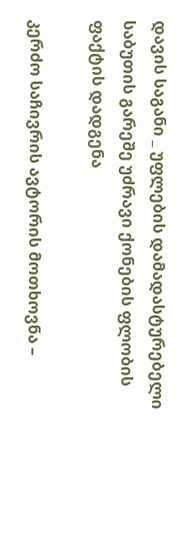დავის საგანი _ უფლების დამადასტურებელი საბუთის გარეშე უძრავი ქონების ფლობის ფაქტის დადგენა

კერძო საჩივრის ავტორის მოთხოვნა –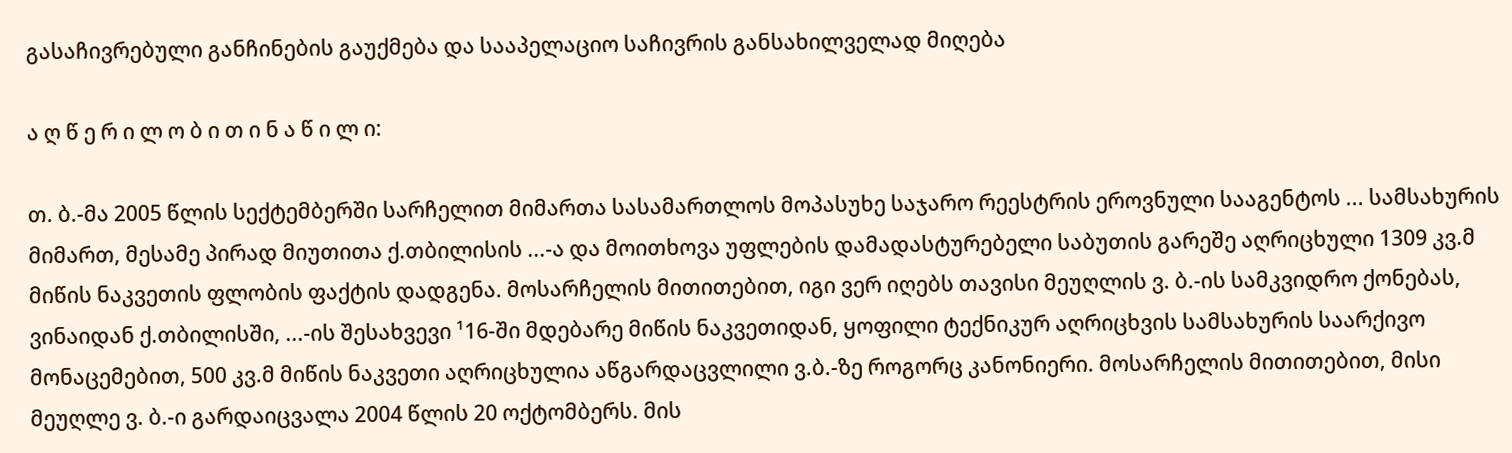გასაჩივრებული განჩინების გაუქმება და სააპელაციო საჩივრის განსახილველად მიღება

ა ღ წ ე რ ი ლ ო ბ ი თ ი ნ ა წ ი ლ ი:

თ. ბ.-მა 2005 წლის სექტემბერში სარჩელით მიმართა სასამართლოს მოპასუხე საჯარო რეესტრის ეროვნული სააგენტოს ... სამსახურის მიმართ, მესამე პირად მიუთითა ქ.თბილისის ...-ა და მოითხოვა უფლების დამადასტურებელი საბუთის გარეშე აღრიცხული 1309 კვ.მ მიწის ნაკვეთის ფლობის ფაქტის დადგენა. მოსარჩელის მითითებით, იგი ვერ იღებს თავისი მეუღლის ვ. ბ.-ის სამკვიდრო ქონებას, ვინაიდან ქ.თბილისში, ...-ის შესახვევი ¹16-ში მდებარე მიწის ნაკვეთიდან, ყოფილი ტექნიკურ აღრიცხვის სამსახურის საარქივო მონაცემებით, 500 კვ.მ მიწის ნაკვეთი აღრიცხულია აწგარდაცვლილი ვ.ბ.-ზე როგორც კანონიერი. მოსარჩელის მითითებით, მისი მეუღლე ვ. ბ.-ი გარდაიცვალა 2004 წლის 20 ოქტომბერს. მის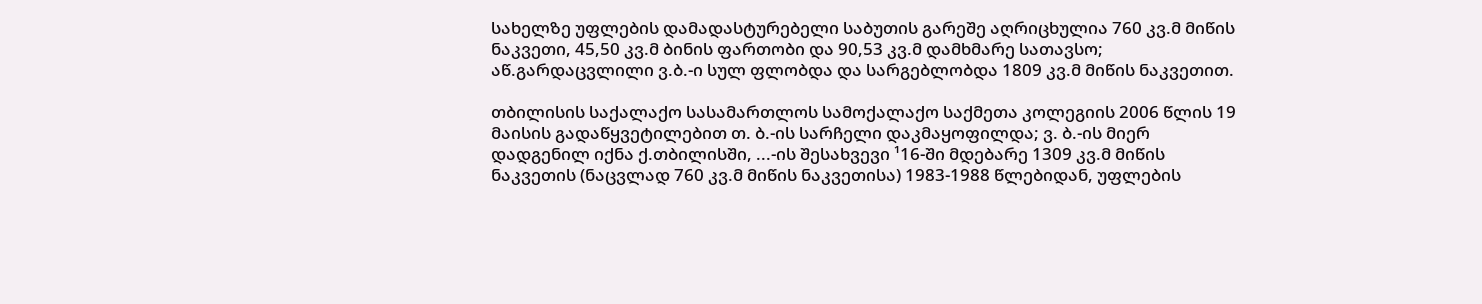სახელზე უფლების დამადასტურებელი საბუთის გარეშე აღრიცხულია 760 კვ.მ მიწის ნაკვეთი, 45,50 კვ.მ ბინის ფართობი და 90,53 კვ.მ დამხმარე სათავსო; აწ.გარდაცვლილი ვ.ბ.-ი სულ ფლობდა და სარგებლობდა 1809 კვ.მ მიწის ნაკვეთით.

თბილისის საქალაქო სასამართლოს სამოქალაქო საქმეთა კოლეგიის 2006 წლის 19 მაისის გადაწყვეტილებით თ. ბ.-ის სარჩელი დაკმაყოფილდა; ვ. ბ.-ის მიერ დადგენილ იქნა ქ.თბილისში, ...-ის შესახვევი ¹16-ში მდებარე 1309 კვ.მ მიწის ნაკვეთის (ნაცვლად 760 კვ.მ მიწის ნაკვეთისა) 1983-1988 წლებიდან, უფლების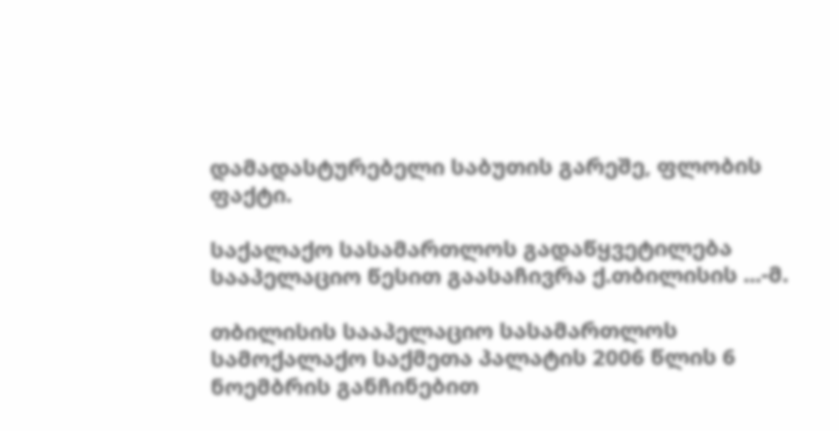დამადასტურებელი საბუთის გარეშე, ფლობის ფაქტი.

საქალაქო სასამართლოს გადაწყვეტილება სააპელაციო წესით გაასაჩივრა ქ.თბილისის ...-მ.

თბილისის სააპელაციო სასამართლოს სამოქალაქო საქმეთა პალატის 2006 წლის 6 ნოემბრის განჩინებით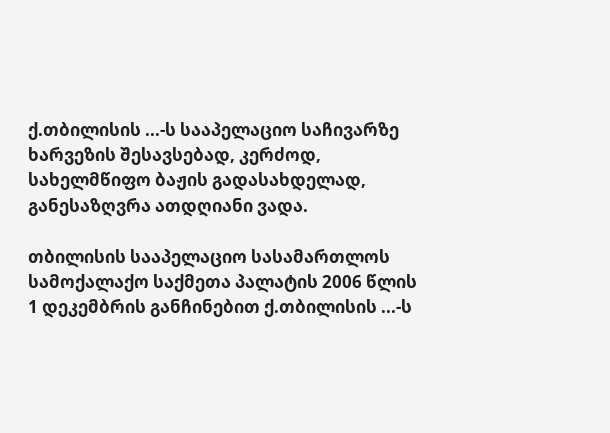ქ.თბილისის ...-ს სააპელაციო საჩივარზე ხარვეზის შესავსებად, კერძოდ, სახელმწიფო ბაჟის გადასახდელად, განესაზღვრა ათდღიანი ვადა.

თბილისის სააპელაციო სასამართლოს სამოქალაქო საქმეთა პალატის 2006 წლის 1 დეკემბრის განჩინებით ქ.თბილისის ...-ს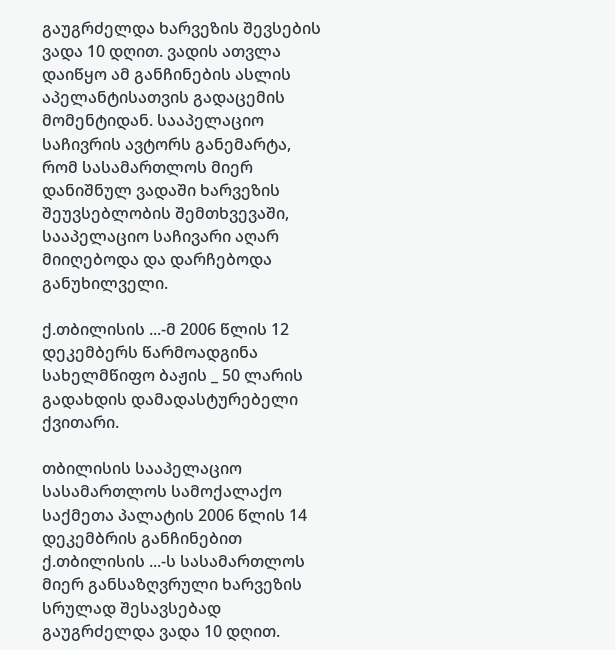გაუგრძელდა ხარვეზის შევსების ვადა 10 დღით. ვადის ათვლა დაიწყო ამ განჩინების ასლის აპელანტისათვის გადაცემის მომენტიდან. სააპელაციო საჩივრის ავტორს განემარტა, რომ სასამართლოს მიერ დანიშნულ ვადაში ხარვეზის შეუვსებლობის შემთხვევაში, სააპელაციო საჩივარი აღარ მიიღებოდა და დარჩებოდა განუხილველი.

ქ.თბილისის ...-მ 2006 წლის 12 დეკემბერს წარმოადგინა სახელმწიფო ბაჟის _ 50 ლარის გადახდის დამადასტურებელი ქვითარი.

თბილისის სააპელაციო სასამართლოს სამოქალაქო საქმეთა პალატის 2006 წლის 14 დეკემბრის განჩინებით ქ.თბილისის ...-ს სასამართლოს მიერ განსაზღვრული ხარვეზის სრულად შესავსებად გაუგრძელდა ვადა 10 დღით.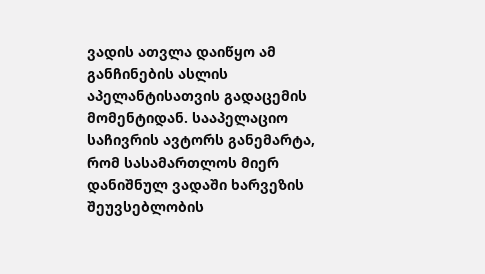ვადის ათვლა დაიწყო ამ განჩინების ასლის აპელანტისათვის გადაცემის მომენტიდან. სააპელაციო საჩივრის ავტორს განემარტა, რომ სასამართლოს მიერ დანიშნულ ვადაში ხარვეზის შეუვსებლობის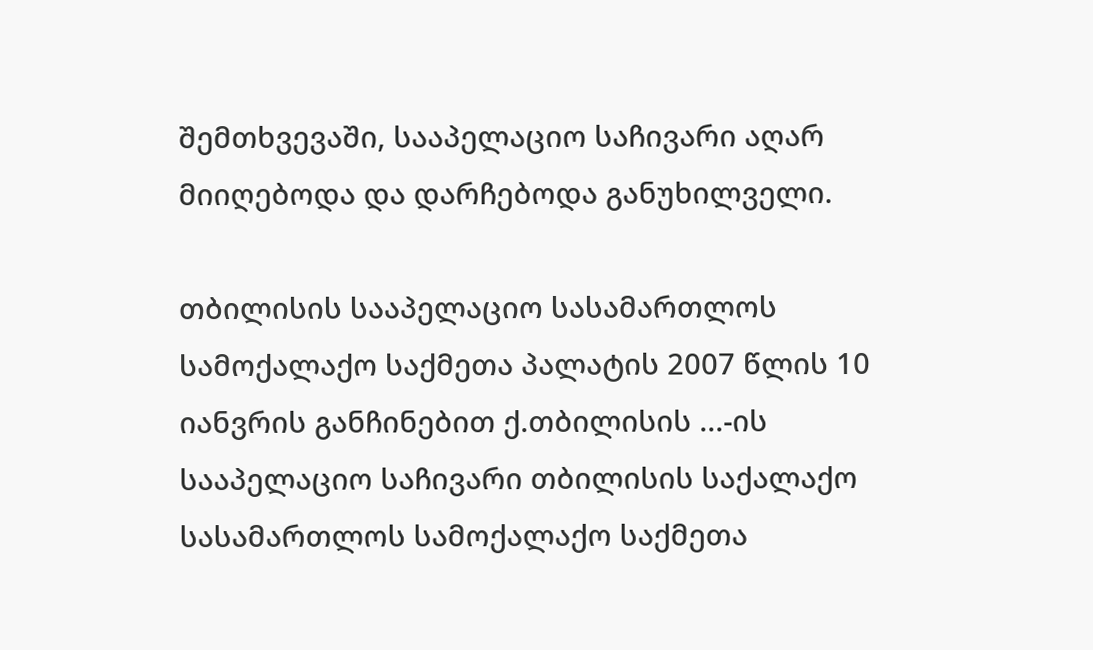შემთხვევაში, სააპელაციო საჩივარი აღარ მიიღებოდა და დარჩებოდა განუხილველი.

თბილისის სააპელაციო სასამართლოს სამოქალაქო საქმეთა პალატის 2007 წლის 10 იანვრის განჩინებით ქ.თბილისის ...-ის სააპელაციო საჩივარი თბილისის საქალაქო სასამართლოს სამოქალაქო საქმეთა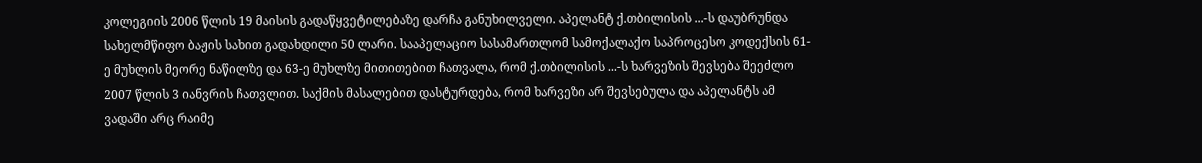კოლეგიის 2006 წლის 19 მაისის გადაწყვეტილებაზე დარჩა განუხილველი. აპელანტ ქ.თბილისის ...-ს დაუბრუნდა სახელმწიფო ბაჟის სახით გადახდილი 50 ლარი. სააპელაციო სასამართლომ სამოქალაქო საპროცესო კოდექსის 61-ე მუხლის მეორე ნაწილზე და 63-ე მუხლზე მითითებით ჩათვალა, რომ ქ.თბილისის ...-ს ხარვეზის შევსება შეეძლო 2007 წლის 3 იანვრის ჩათვლით. საქმის მასალებით დასტურდება, რომ ხარვეზი არ შევსებულა და აპელანტს ამ ვადაში არც რაიმე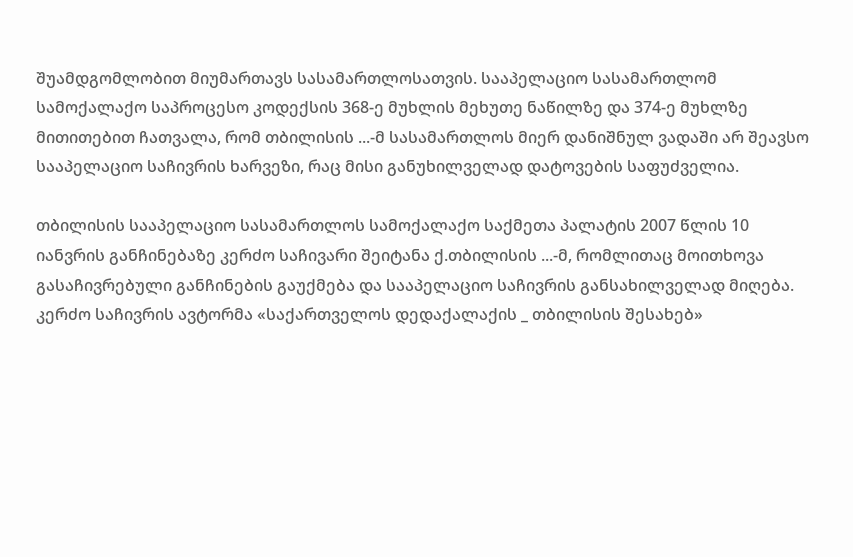შუამდგომლობით მიუმართავს სასამართლოსათვის. სააპელაციო სასამართლომ სამოქალაქო საპროცესო კოდექსის 368-ე მუხლის მეხუთე ნაწილზე და 374-ე მუხლზე მითითებით ჩათვალა, რომ თბილისის ...-მ სასამართლოს მიერ დანიშნულ ვადაში არ შეავსო სააპელაციო საჩივრის ხარვეზი, რაც მისი განუხილველად დატოვების საფუძველია.

თბილისის სააპელაციო სასამართლოს სამოქალაქო საქმეთა პალატის 2007 წლის 10 იანვრის განჩინებაზე კერძო საჩივარი შეიტანა ქ.თბილისის ...-მ, რომლითაც მოითხოვა გასაჩივრებული განჩინების გაუქმება და სააპელაციო საჩივრის განსახილველად მიღება. კერძო საჩივრის ავტორმა «საქართველოს დედაქალაქის _ თბილისის შესახებ»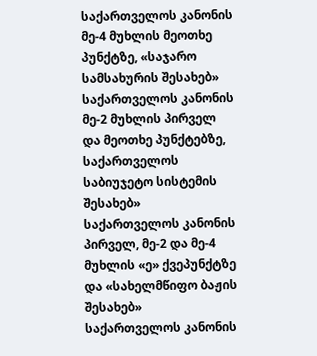საქართველოს კანონის მე-4 მუხლის მეოთხე პუნქტზე, «საჯარო სამსახურის შესახებ» საქართველოს კანონის მე-2 მუხლის პირველ და მეოთხე პუნქტებზე, საქართველოს საბიუჯეტო სისტემის შესახებ» საქართველოს კანონის პირველ, მე-2 და მე-4 მუხლის «ე» ქვეპუნქტზე და «სახელმწიფო ბაჟის შესახებ» საქართველოს კანონის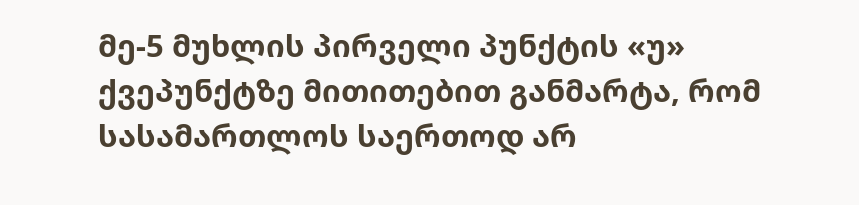მე-5 მუხლის პირველი პუნქტის «უ» ქვეპუნქტზე მითითებით განმარტა, რომ სასამართლოს საერთოდ არ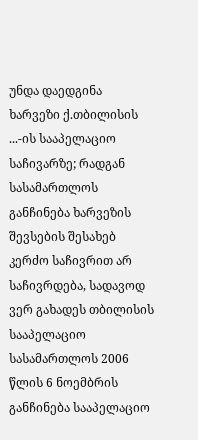უნდა დაედგინა ხარვეზი ქ.თბილისის ...-ის სააპელაციო საჩივარზე; რადგან სასამართლოს განჩინება ხარვეზის შევსების შესახებ კერძო საჩივრით არ საჩივრდება, სადავოდ ვერ გახადეს თბილისის სააპელაციო სასამართლოს 2006 წლის 6 ნოემბრის განჩინება სააპელაციო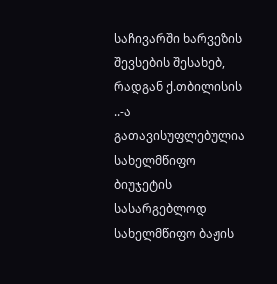საჩივარში ხარვეზის შევსების შესახებ, რადგან ქ.თბილისის ..-ა გათავისუფლებულია სახელმწიფო ბიუჯეტის სასარგებლოდ სახელმწიფო ბაჟის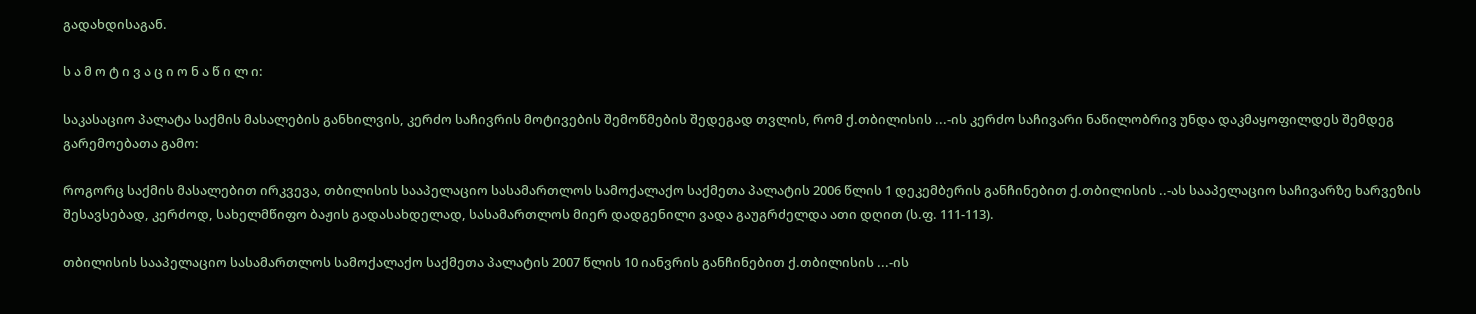გადახდისაგან.

ს ა მ ო ტ ი ვ ა ც ი ო ნ ა წ ი ლ ი:

საკასაციო პალატა საქმის მასალების განხილვის, კერძო საჩივრის მოტივების შემოწმების შედეგად თვლის, რომ ქ.თბილისის ...-ის კერძო საჩივარი ნაწილობრივ უნდა დაკმაყოფილდეს შემდეგ გარემოებათა გამო:

როგორც საქმის მასალებით ირკვევა, თბილისის სააპელაციო სასამართლოს სამოქალაქო საქმეთა პალატის 2006 წლის 1 დეკემბერის განჩინებით ქ.თბილისის ..-ას სააპელაციო საჩივარზე ხარვეზის შესავსებად, კერძოდ, სახელმწიფო ბაჟის გადასახდელად, სასამართლოს მიერ დადგენილი ვადა გაუგრძელდა ათი დღით (ს.ფ. 111-113).

თბილისის სააპელაციო სასამართლოს სამოქალაქო საქმეთა პალატის 2007 წლის 10 იანვრის განჩინებით ქ.თბილისის ...-ის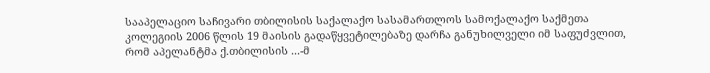სააპელაციო საჩივარი თბილისის საქალაქო სასამართლოს სამოქალაქო საქმეთა კოლეგიის 2006 წლის 19 მაისის გადაწყვეტილებაზე დარჩა განუხილველი იმ საფუძვლით, რომ აპელანტმა ქ.თბილისის ...-მ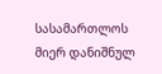სასამართლოს მიერ დანიშნულ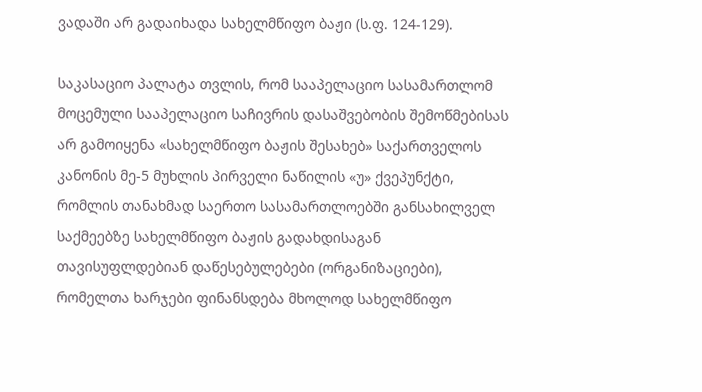ვადაში არ გადაიხადა სახელმწიფო ბაჟი (ს.ფ. 124-129).

საკასაციო პალატა თვლის, რომ სააპელაციო სასამართლომ მოცემული სააპელაციო საჩივრის დასაშვებობის შემოწმებისას არ გამოიყენა «სახელმწიფო ბაჟის შესახებ» საქართველოს კანონის მე-5 მუხლის პირველი ნაწილის «უ» ქვეპუნქტი, რომლის თანახმად საერთო სასამართლოებში განსახილველ საქმეებზე სახელმწიფო ბაჟის გადახდისაგან თავისუფლდებიან დაწესებულებები (ორგანიზაციები), რომელთა ხარჯები ფინანსდება მხოლოდ სახელმწიფო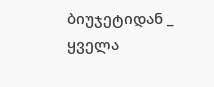ბიუჯეტიდან _ ყველა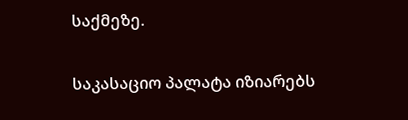საქმეზე.

საკასაციო პალატა იზიარებს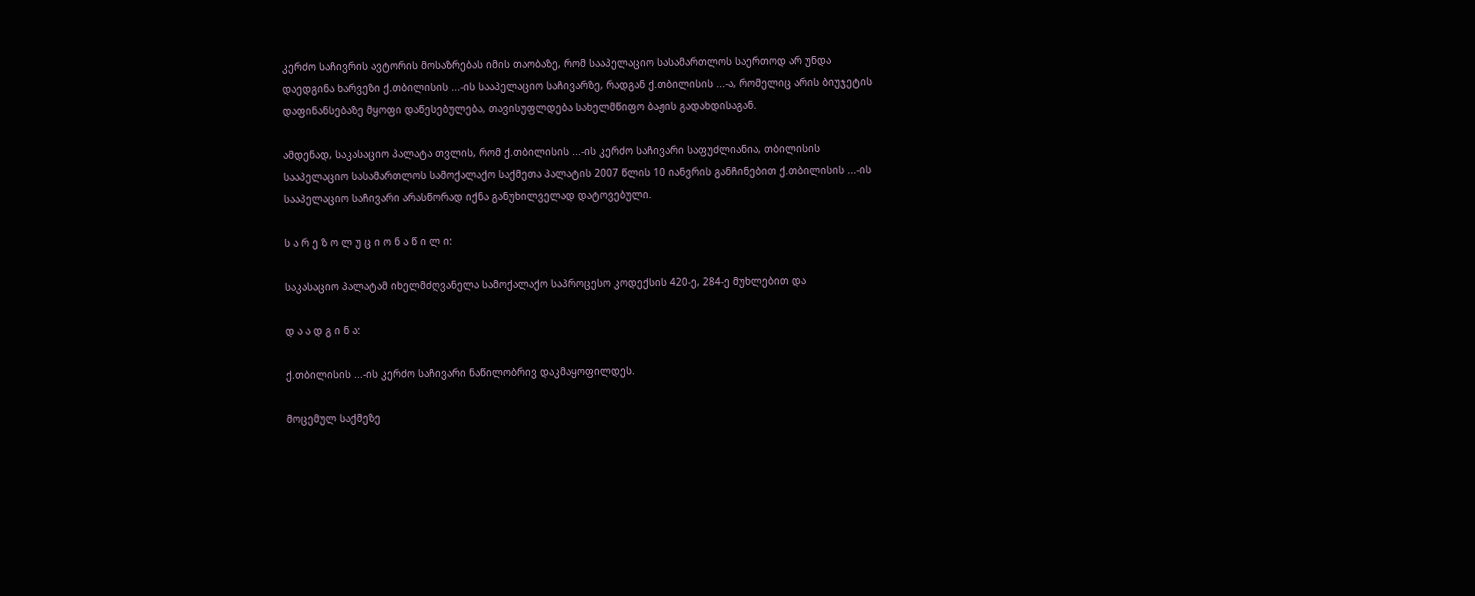კერძო საჩივრის ავტორის მოსაზრებას იმის თაობაზე, რომ სააპელაციო სასამართლოს საერთოდ არ უნდა დაედგინა ხარვეზი ქ.თბილისის ...-ის სააპელაციო საჩივარზე, რადგან ქ.თბილისის ...-ა, რომელიც არის ბიუჯეტის დაფინანსებაზე მყოფი დაწესებულება, თავისუფლდება სახელმწიფო ბაჟის გადახდისაგან.

ამდენად, საკასაციო პალატა თვლის, რომ ქ.თბილისის ...-ის კერძო საჩივარი საფუძლიანია, თბილისის სააპელაციო სასამართლოს სამოქალაქო საქმეთა პალატის 2007 წლის 10 იანვრის განჩინებით ქ.თბილისის ...-ის სააპელაციო საჩივარი არასწორად იქნა განუხილველად დატოვებული.

ს ა რ ე ზ ო ლ უ ც ი ო ნ ა წ ი ლ ი:

საკასაციო პალატამ იხელმძღვანელა სამოქალაქო საპროცესო კოდექსის 420-ე, 284-ე მუხლებით და

დ ა ა დ გ ი ნ ა:

ქ.თბილისის ...-ის კერძო საჩივარი ნაწილობრივ დაკმაყოფილდეს.

მოცემულ საქმეზე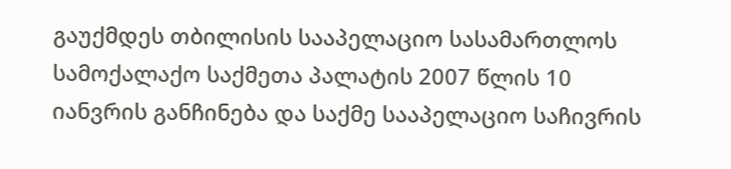გაუქმდეს თბილისის სააპელაციო სასამართლოს სამოქალაქო საქმეთა პალატის 2007 წლის 10 იანვრის განჩინება და საქმე სააპელაციო საჩივრის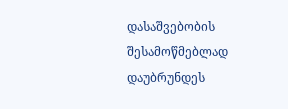დასაშვებობის შესამოწმებლად დაუბრუნდეს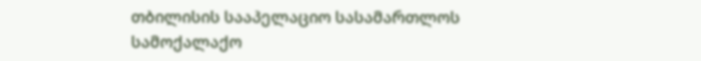თბილისის სააპელაციო სასამართლოს სამოქალაქო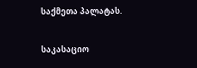საქმეთა პალატას.

საკასაციო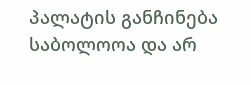პალატის განჩინება საბოლოოა და არ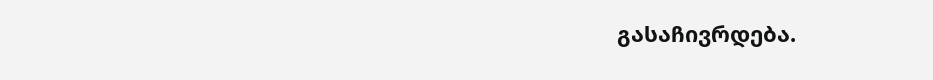გასაჩივრდება.